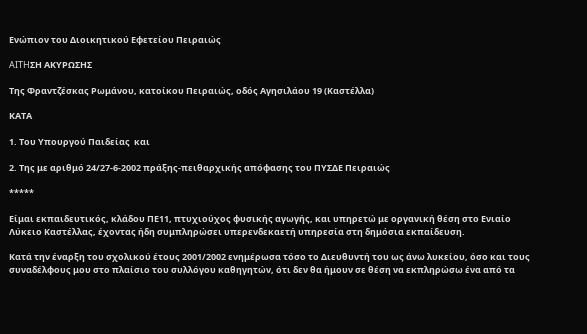Ενώπιον του Διοικητικού Εφετείου Πειραιώς

AITHΣΗ ΑΚΥΡΩΣΗΣ

Της Φραντζέσκας Ρωμάνου, κατοίκου Πειραιώς, οδός Αγησιλάου 19 (Καστέλλα)

ΚΑΤΑ

1. Του Υπουργού Παιδείας  και

2. Της με αριθμό 24/27-6-2002 πράξης-πειθαρχικής απόφασης του ΠΥΣΔΕ Πειραιώς

*****

Είμαι εκπαιδευτικός, κλάδου ΠΕ11, πτυχιούχος φυσικής αγωγής, και υπηρετώ με οργανική θέση στο Ενιαίο Λύκειο Καστέλλας, έχοντας ήδη συμπληρώσει υπερενδεκαετή υπηρεσία στη δημόσια εκπαίδευση.

Κατά την έναρξη του σχολικού έτους 2001/2002 ενημέρωσα τόσο το Διευθυντή του ως άνω λυκείου, όσο και τους συναδέλφους μου στο πλαίσιο του συλλόγου καθηγητών, ότι δεν θα ήμουν σε θέση να εκπληρώσω ένα από τα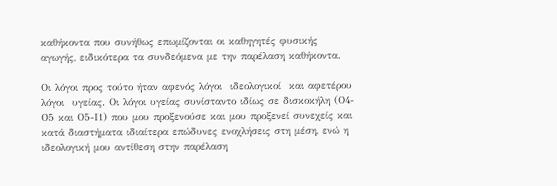καθήκοντα που συνήθως επωμίζονται οι καθηγητές φυσικής αγωγής, ειδικότερα τα συνδεόμενα με την παρέλαση καθήκοντα.

Οι λόγοι προς τούτο ήταν αφενός λόγοι  ιδεολογικοί  και αφετέρου λόγοι  υγείας. Οι λόγοι υγείας συνίσταντο ιδίως σε δισκοκήλη (Ο4-Ο5 και Ο5-Ι1) που μου προξενούσε και μου προξενεί συνεχείς και κατά διαστήματα ιδιαίτερα επώδυνες ενοχλήσεις στη μέση, ενώ η ιδεολογική μου αντίθεση στην παρέλαση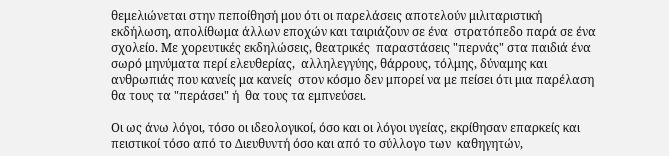θεμελιώνεται στην πεποίθησή μου ότι οι παρελάσεις αποτελούν μιλιταριστική εκδήλωση, απολίθωμα άλλων εποχών και ταιριάζουν σε ένα  στρατόπεδο παρά σε ένα σχολείο. Με χορευτικές εκδηλώσεις, θεατρικές  παραστάσεις "περνάς" στα παιδιά ένα σωρό μηνύματα περί ελευθερίας,  αλληλεγγύης, θάρρους, τόλμης, δύναμης και ανθρωπιάς που κανείς μα κανείς  στον κόσμο δεν μπορεί να με πείσει ότι μια παρέλαση θα τους τα "περάσει" ή  θα τους τα εμπνεύσει.

Οι ως άνω λόγοι, τόσο οι ιδεολογικοί, όσο και οι λόγοι υγείας, εκρίθησαν επαρκείς και πειστικοί τόσο από το Διευθυντή όσο και από το σύλλογο των  καθηγητών,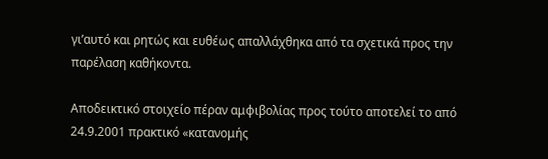γι’αυτό και ρητώς και ευθέως απαλλάχθηκα από τα σχετικά προς την παρέλαση καθήκοντα.

Αποδεικτικό στοιχείο πέραν αμφιβολίας προς τούτο αποτελεί το από 24.9.2001 πρακτικό «κατανομής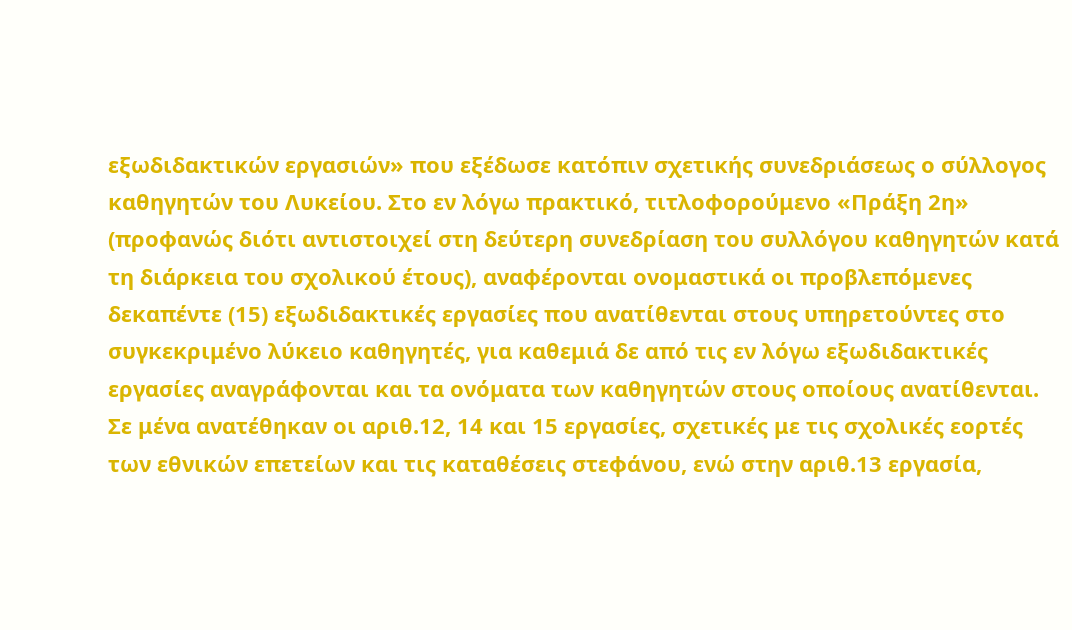εξωδιδακτικών εργασιών» που εξέδωσε κατόπιν σχετικής συνεδριάσεως ο σύλλογος καθηγητών του Λυκείου. Στο εν λόγω πρακτικό, τιτλοφορούμενο «Πράξη 2η» (προφανώς διότι αντιστοιχεί στη δεύτερη συνεδρίαση του συλλόγου καθηγητών κατά τη διάρκεια του σχολικού έτους), αναφέρονται ονομαστικά οι προβλεπόμενες δεκαπέντε (15) εξωδιδακτικές εργασίες που ανατίθενται στους υπηρετούντες στο συγκεκριμένο λύκειο καθηγητές, για καθεμιά δε από τις εν λόγω εξωδιδακτικές εργασίες αναγράφονται και τα ονόματα των καθηγητών στους οποίους ανατίθενται. Σε μένα ανατέθηκαν οι αριθ.12, 14 και 15 εργασίες, σχετικές με τις σχολικές εορτές των εθνικών επετείων και τις καταθέσεις στεφάνου, ενώ στην αριθ.13 εργασία,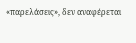«παρελάσεις», δεν αναφέρεται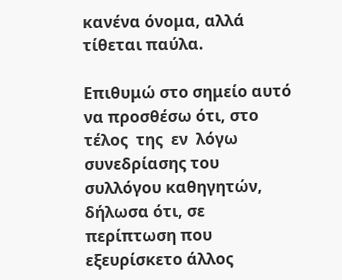κανένα όνομα, αλλά τίθεται παύλα.

Επιθυμώ στο σημείο αυτό να προσθέσω ότι, στο  τέλος  της  εν  λόγω  συνεδρίασης του συλλόγου καθηγητών, δήλωσα ότι, σε περίπτωση που εξευρίσκετο άλλος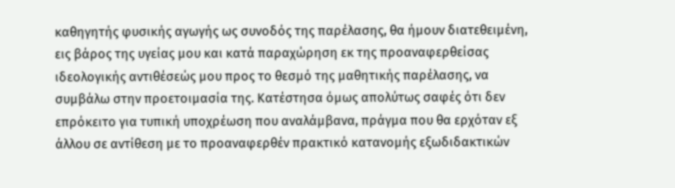καθηγητής φυσικής αγωγής ως συνοδός της παρέλασης, θα ήμουν διατεθειμένη, εις βάρος της υγείας μου και κατά παραχώρηση εκ της προαναφερθείσας ιδεολογικής αντιθέσεώς μου προς το θεσμό της μαθητικής παρέλασης, να συμβάλω στην προετοιμασία της. Κατέστησα όμως απολύτως σαφές ότι δεν επρόκειτο για τυπική υποχρέωση που αναλάμβανα, πράγμα που θα ερχόταν εξ άλλου σε αντίθεση με το προαναφερθέν πρακτικό κατανομής εξωδιδακτικών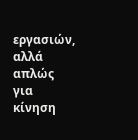εργασιών, αλλά απλώς για κίνηση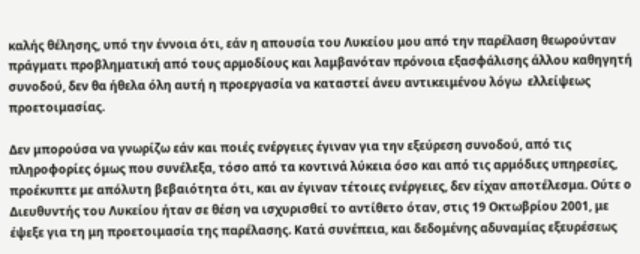καλής θέλησης, υπό την έννοια ότι, εάν η απουσία του Λυκείου μου από την παρέλαση θεωρούνταν πράγματι προβληματική από τους αρμοδίους και λαμβανόταν πρόνοια εξασφάλισης άλλου καθηγητή συνοδού, δεν θα ήθελα όλη αυτή η προεργασία να καταστεί άνευ αντικειμένου λόγω  ελλείψεως  προετοιμασίας.

Δεν μπορούσα να γνωρίζω εάν και ποιές ενέργειες έγιναν για την εξεύρεση συνοδού, από τις πληροφορίες όμως που συνέλεξα, τόσο από τα κοντινά λύκεια όσο και από τις αρμόδιες υπηρεσίες, προέκυπτε με απόλυτη βεβαιότητα ότι, και αν έγιναν τέτοιες ενέργειες, δεν είχαν αποτέλεσμα. Ούτε ο Διευθυντής του Λυκείου ήταν σε θέση να ισχυρισθεί το αντίθετο όταν, στις 19 Οκτωβρίου 2001, με έψεξε για τη μη προετοιμασία της παρέλασης. Κατά συνέπεια, και δεδομένης αδυναμίας εξευρέσεως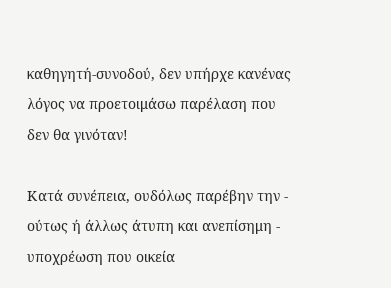καθηγητή-συνοδού, δεν υπήρχε κανένας λόγος να προετοιμάσω παρέλαση που δεν θα γινόταν!

Κατά συνέπεια, ουδόλως παρέβην την - ούτως ή άλλως άτυπη και ανεπίσημη - υποχρέωση που οικεία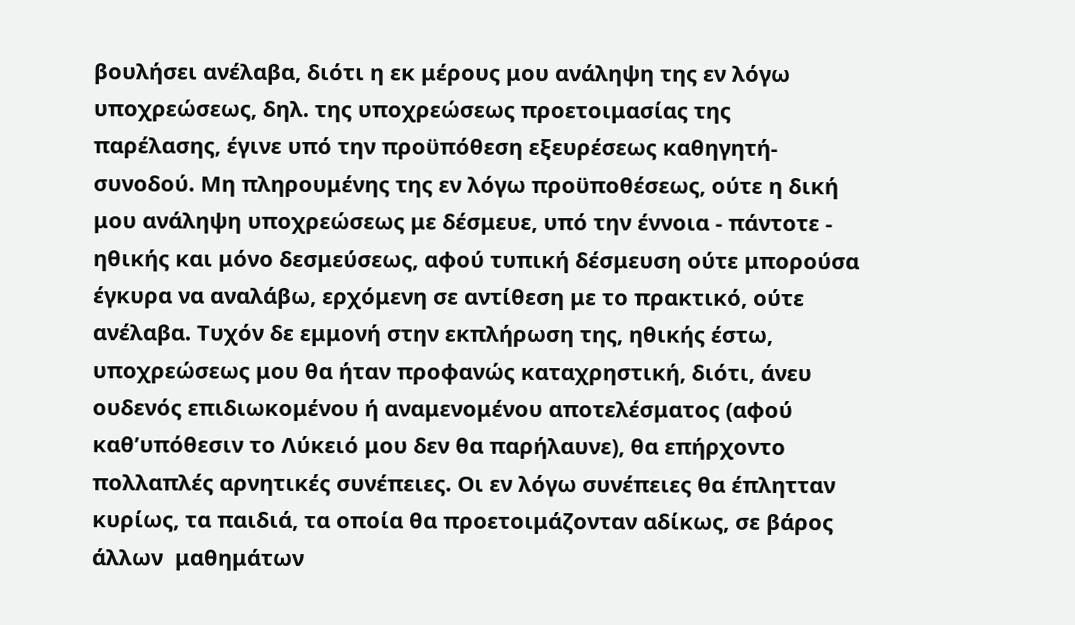βουλήσει ανέλαβα, διότι η εκ μέρους μου ανάληψη της εν λόγω υποχρεώσεως, δηλ. της υποχρεώσεως προετοιμασίας της παρέλασης, έγινε υπό την προϋπόθεση εξευρέσεως καθηγητή-συνοδού. Μη πληρουμένης της εν λόγω προϋποθέσεως, ούτε η δική μου ανάληψη υποχρεώσεως με δέσμευε, υπό την έννοια - πάντοτε - ηθικής και μόνο δεσμεύσεως, αφού τυπική δέσμευση ούτε μπορούσα έγκυρα να αναλάβω, ερχόμενη σε αντίθεση με το πρακτικό, ούτε ανέλαβα. Τυχόν δε εμμονή στην εκπλήρωση της, ηθικής έστω, υποχρεώσεως μου θα ήταν προφανώς καταχρηστική, διότι, άνευ ουδενός επιδιωκομένου ή αναμενομένου αποτελέσματος (αφού καθ’υπόθεσιν το Λύκειό μου δεν θα παρήλαυνε), θα επήρχοντο πολλαπλές αρνητικές συνέπειες. Οι εν λόγω συνέπειες θα έπλητταν  κυρίως, τα παιδιά, τα οποία θα προετοιμάζονταν αδίκως, σε βάρος άλλων  μαθημάτων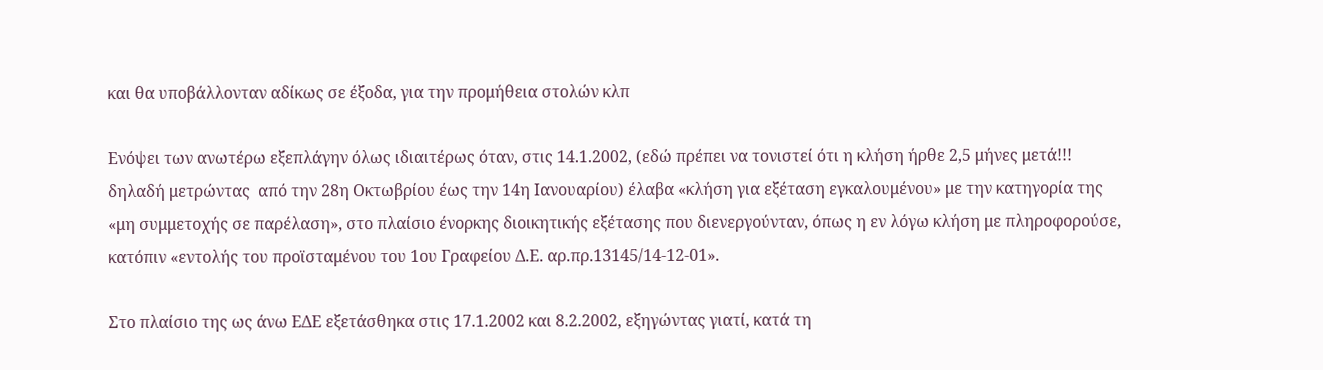και θα υποβάλλονταν αδίκως σε έξοδα, για την προμήθεια στολών κλπ

Ενόψει των ανωτέρω εξεπλάγην όλως ιδιαιτέρως όταν, στις 14.1.2002, (εδώ πρέπει να τονιστεί ότι η κλήση ήρθε 2,5 μήνες μετά!!! δηλαδή μετρώντας  από την 28η Οκτωβρίου έως την 14η Ιανουαρίου) έλαβα «κλήση για εξέταση εγκαλουμένου» με την κατηγορία της «μη συμμετοχής σε παρέλαση», στο πλαίσιο ένορκης διοικητικής εξέτασης που διενεργούνταν, όπως η εν λόγω κλήση με πληροφορούσε, κατόπιν «εντολής του προϊσταμένου του 1ου Γραφείου Δ.Ε. αρ.πρ.13145/14-12-01».

Στο πλαίσιο της ως άνω ΕΔΕ εξετάσθηκα στις 17.1.2002 και 8.2.2002, εξηγώντας γιατί, κατά τη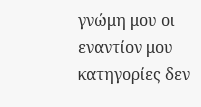γνώμη μου οι εναντίον μου κατηγορίες δεν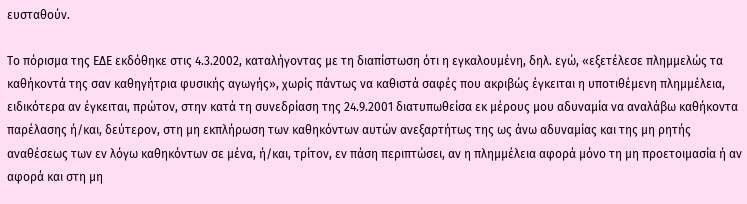ευσταθούν.

Το πόρισμα της ΕΔΕ εκδόθηκε στις 4.3.2002, καταλήγοντας με τη διαπίστωση ότι η εγκαλουμένη, δηλ. εγώ, «εξετέλεσε πλημμελώς τα καθήκοντά της σαν καθηγήτρια φυσικής αγωγής», χωρίς πάντως να καθιστά σαφές που ακριβώς έγκειται η υποτιθέμενη πλημμέλεια, ειδικότερα αν έγκειται, πρώτον, στην κατά τη συνεδρίαση της 24.9.2001 διατυπωθείσα εκ μέρους μου αδυναμία να αναλάβω καθήκοντα παρέλασης ή/και, δεύτερον, στη μη εκπλήρωση των καθηκόντων αυτών ανεξαρτήτως της ως άνω αδυναμίας και της μη ρητής αναθέσεως των εν λόγω καθηκόντων σε μένα, ή/και, τρίτον, εν πάση περιπτώσει, αν η πλημμέλεια αφορά μόνο τη μη προετοιμασία ή αν αφορά και στη μη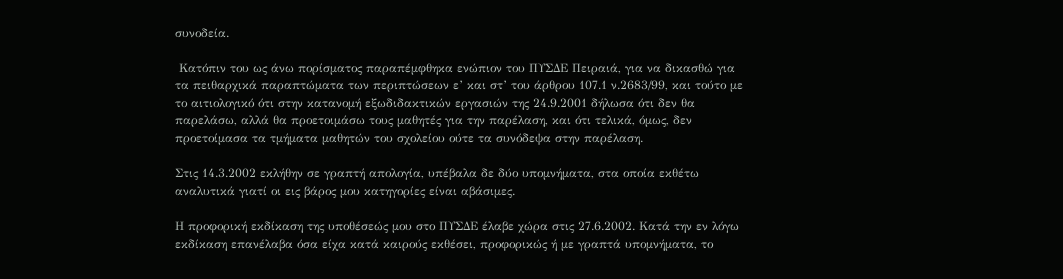συνοδεία.

 Κατόπιν του ως άνω πορίσματος παραπέμφθηκα ενώπιον του ΠΥΣΔΕ Πειραιά, για να δικασθώ για τα πειθαρχικά παραπτώματα των περιπτώσεων ε’ και στ’ του άρθρου 107.1 ν.2683/99, και τούτο με το αιτιολογικό ότι στην κατανομή εξωδιδακτικών εργασιών της 24.9.2001 δήλωσα ότι δεν θα παρελάσω, αλλά θα προετοιμάσω τους μαθητές για την παρέλαση, και ότι τελικά, όμως, δεν προετοίμασα τα τμήματα μαθητών του σχολείου ούτε τα συνόδεψα στην παρέλαση.

Στις 14.3.2002 εκλήθην σε γραπτή απολογία, υπέβαλα δε δύο υπομνήματα, στα οποία εκθέτω αναλυτικά γιατί οι εις βάρος μου κατηγορίες είναι αβάσιμες.

Η προφορική εκδίκαση της υποθέσεώς μου στο ΠΥΣΔΕ έλαβε χώρα στις 27.6.2002. Κατά την εν λόγω εκδίκαση επανέλαβα όσα είχα κατά καιρούς εκθέσει, προφορικώς ή με γραπτά υπομνήματα, το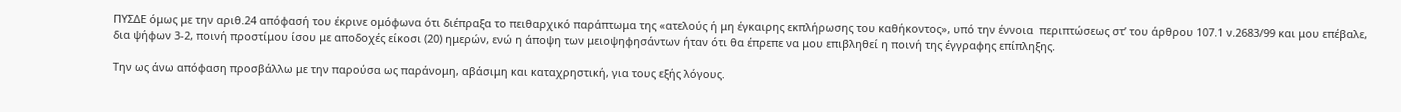ΠΥΣΔΕ όμως με την αριθ.24 απόφασή του έκρινε ομόφωνα ότι διέπραξα το πειθαρχικό παράπτωμα της «ατελούς ή μη έγκαιρης εκπλήρωσης του καθήκοντος», υπό την έννοια  περιπτώσεως στ’ του άρθρου 107.1 ν.2683/99 και μου επέβαλε, δια ψήφων 3-2, ποινή προστίμου ίσου με αποδοχές είκοσι (20) ημερών, ενώ η άποψη των μειοψηφησάντων ήταν ότι θα έπρεπε να μου επιβληθεί η ποινή της έγγραφης επίπληξης.

Την ως άνω απόφαση προσβάλλω με την παρούσα ως παράνομη, αβάσιμη και καταχρηστική, για τους εξής λόγους.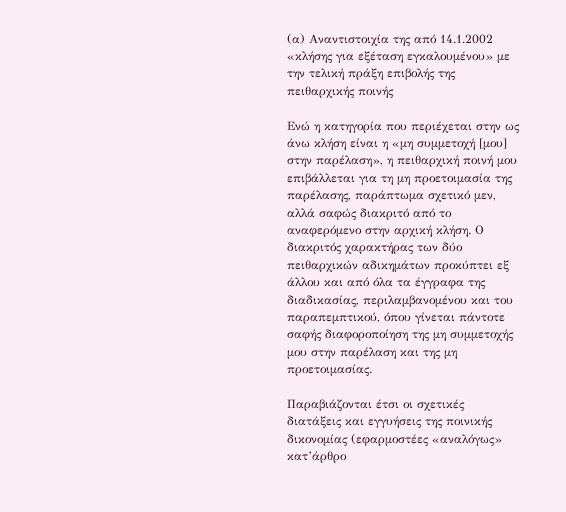(α) Αναντιστοιχία της από 14.1.2002 «κλήσης για εξέταση εγκαλουμένου» με την τελική πράξη επιβολής της πειθαρχικής ποινής

Ενώ η κατηγορία που περιέχεται στην ως άνω κλήση είναι η «μη συμμετοχή [μου] στην παρέλαση», η πειθαρχική ποινή μου επιβάλλεται για τη μη προετοιμασία της παρέλασης, παράπτωμα σχετικό μεν, αλλά σαφώς διακριτό από το αναφερόμενο στην αρχική κλήση. Ο διακριτός χαρακτήρας των δύο πειθαρχικών αδικημάτων προκύπτει εξ άλλου και από όλα τα έγγραφα της διαδικασίας, περιλαμβανομένου και του παραπεμπτικού, όπου γίνεται πάντοτε σαφής διαφοροποίηση της μη συμμετοχής μου στην παρέλαση και της μη προετοιμασίας.

Παραβιάζονται έτσι οι σχετικές διατάξεις και εγγυήσεις της ποινικής δικονομίας (εφαρμοστέες «αναλόγως» κατ’άρθρο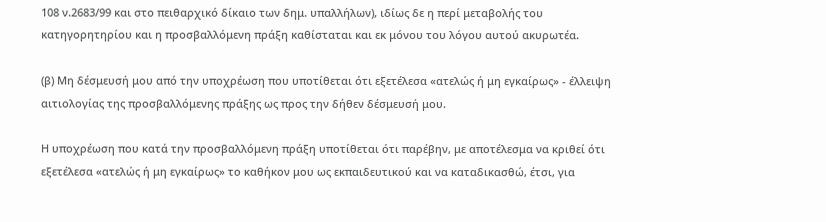108 ν.2683/99 και στο πειθαρχικό δίκαιο των δημ. υπαλλήλων), ιδίως δε η περί μεταβολής του κατηγορητηρίου και η προσβαλλόμενη πράξη καθίσταται και εκ μόνου του λόγου αυτού ακυρωτέα.

(β) Μη δέσμευσή μου από την υποχρέωση που υποτίθεται ότι εξετέλεσα «ατελώς ή μη εγκαίρως» - έλλειψη αιτιολογίας της προσβαλλόμενης πράξης ως προς την δήθεν δέσμευσή μου.

Η υποχρέωση που κατά την προσβαλλόμενη πράξη υποτίθεται ότι παρέβην, με αποτέλεσμα να κριθεί ότι εξετέλεσα «ατελώς ή μη εγκαίρως» το καθήκον μου ως εκπαιδευτικού και να καταδικασθώ, έτσι, για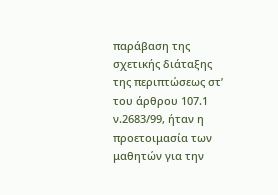παράβαση της σχετικής διάταξης της περιπτώσεως στ’ του άρθρου 107.1 ν.2683/99, ήταν η προετοιμασία των μαθητών για την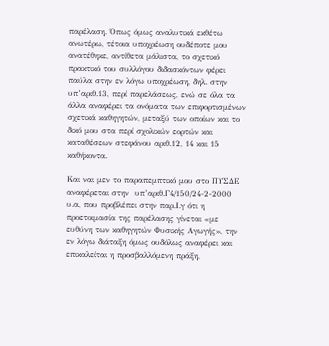παρέλαση. Όπως όμως αναλυτικά εκθέτω ανωτέρω, τέτοια υποχρέωση ουδέποτε μου ανατέθηκε, αντίθετα μάλιστα, το σχετικό πρακτικό του συλλόγου διδασκόντων φέρει παύλα στην εν λόγω υποχρέωση, δηλ. στην υπ’αριθ.13, περί παρελάσεως, ενώ σε όλα τα άλλα αναφέρει τα ονόματα των επιφορτισμένων σχετικά καθηγητών, μεταξύ των οποίων και το δικό μου στα περί σχολικών εορτών και καταθέσεων στεφάνου αριθ.12, 14 και 15 καθήκοντα.

Και ναι μεν το παραπεμπτικό μου στο ΠΥΣΔΕ αναφέρεται στην  υπ’αριθ.Γ4/150/24-2-2000 υ.α, που προβλέπει στην παρ.Ι.γ ότι η προετοιμασία της παρέλασης γίνεται «με ευθύνη των καθηγητών Φυσικής Αγωγής», την εν λόγω διάταξη όμως ουδόλως αναφέρει και επικαλείται η προσβαλλόμενη πράξη,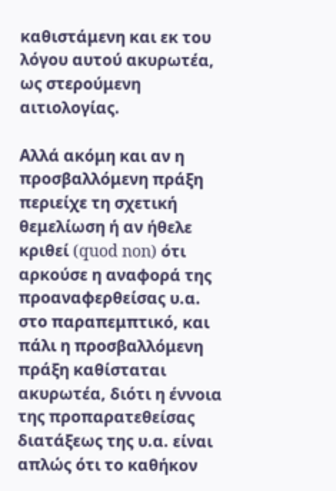καθιστάμενη και εκ του λόγου αυτού ακυρωτέα, ως στερούμενη αιτιολογίας.

Αλλά ακόμη και αν η προσβαλλόμενη πράξη περιείχε τη σχετική θεμελίωση ή αν ήθελε κριθεί (quod non) ότι αρκούσε η αναφορά της προαναφερθείσας υ.α. στο παραπεμπτικό, και πάλι η προσβαλλόμενη πράξη καθίσταται ακυρωτέα, διότι η έννοια της προπαρατεθείσας διατάξεως της υ.α. είναι απλώς ότι το καθήκον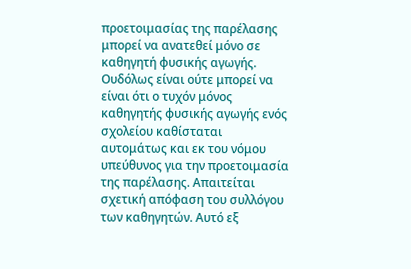προετοιμασίας της παρέλασης μπορεί να ανατεθεί μόνο σε καθηγητή φυσικής αγωγής. Ουδόλως είναι ούτε μπορεί να είναι ότι ο τυχόν μόνος καθηγητής φυσικής αγωγής ενός σχολείου καθίσταται αυτομάτως και εκ του νόμου υπεύθυνος για την προετοιμασία της παρέλασης. Απαιτείται σχετική απόφαση του συλλόγου των καθηγητών. Αυτό εξ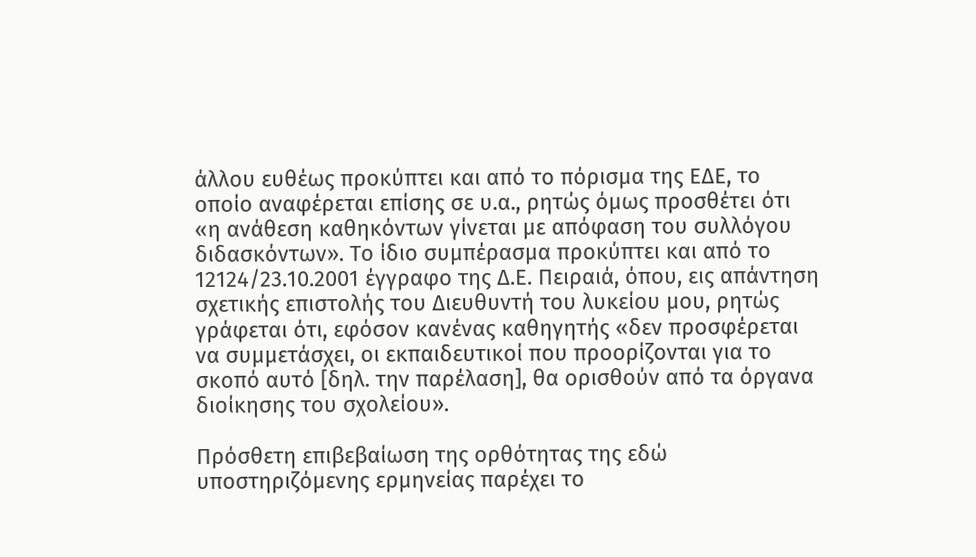άλλου ευθέως προκύπτει και από το πόρισμα της ΕΔΕ, το οποίο αναφέρεται επίσης σε υ.α., ρητώς όμως προσθέτει ότι «η ανάθεση καθηκόντων γίνεται με απόφαση του συλλόγου διδασκόντων». Το ίδιο συμπέρασμα προκύπτει και από το 12124/23.10.2001 έγγραφο της Δ.Ε. Πειραιά, όπου, εις απάντηση σχετικής επιστολής του Διευθυντή του λυκείου μου, ρητώς γράφεται ότι, εφόσον κανένας καθηγητής «δεν προσφέρεται να συμμετάσχει, οι εκπαιδευτικοί που προορίζονται για το σκοπό αυτό [δηλ. την παρέλαση], θα ορισθούν από τα όργανα διοίκησης του σχολείου».

Πρόσθετη επιβεβαίωση της ορθότητας της εδώ υποστηριζόμενης ερμηνείας παρέχει το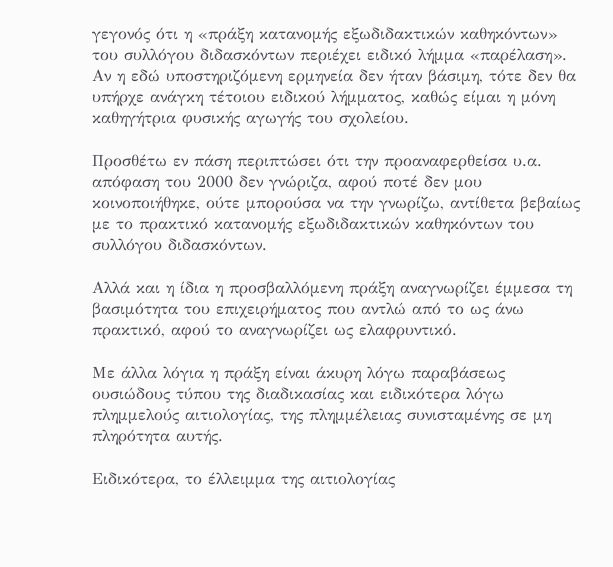γεγονός ότι η «πράξη κατανομής εξωδιδακτικών καθηκόντων» του συλλόγου διδασκόντων περιέχει ειδικό λήμμα «παρέλαση». Αν η εδώ υποστηριζόμενη ερμηνεία δεν ήταν βάσιμη, τότε δεν θα υπήρχε ανάγκη τέτοιου ειδικού λήμματος, καθώς είμαι η μόνη καθηγήτρια φυσικής αγωγής του σχολείου.

Προσθέτω εν πάση περιπτώσει ότι την προαναφερθείσα υ.α. απόφαση του 2000 δεν γνώριζα, αφού ποτέ δεν μου κοινοποιήθηκε, ούτε μπορούσα να την γνωρίζω, αντίθετα βεβαίως με το πρακτικό κατανομής εξωδιδακτικών καθηκόντων του συλλόγου διδασκόντων.

Αλλά και η ίδια η προσβαλλόμενη πράξη αναγνωρίζει έμμεσα τη βασιμότητα του επιχειρήματος που αντλώ από το ως άνω πρακτικό, αφού το αναγνωρίζει ως ελαφρυντικό.

Με άλλα λόγια η πράξη είναι άκυρη λόγω παραβάσεως ουσιώδους τύπου της διαδικασίας και ειδικότερα λόγω πλημμελούς αιτιολογίας, της πλημμέλειας συνισταμένης σε μη πληρότητα αυτής.

Ειδικότερα, το έλλειμμα της αιτιολογίας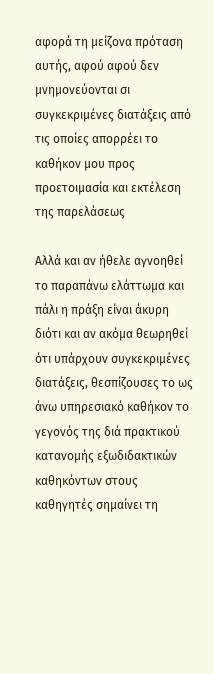αφορά τη μείζονα πρόταση αυτής, αφού αφού δεν μνημονεύονται σι συγκεκριμένες διατάξεις από τις οποίες απορρέει το καθήκον μου προς προετοιμασία και εκτέλεση της παρελάσεως

Αλλά και αν ήθελε αγνοηθεί το παραπάνω ελάττωμα και πάλι η πράξη είναι άκυρη διότι και αν ακόμα θεωρηθεί ότι υπάρχουν συγκεκριμένες διατάξεις, θεσπίζουσες το ως άνω υπηρεσιακό καθήκον το γεγονός της διά πρακτικού κατανομής εξωδιδακτικών καθηκόντων στους καθηγητές σημαίνει τη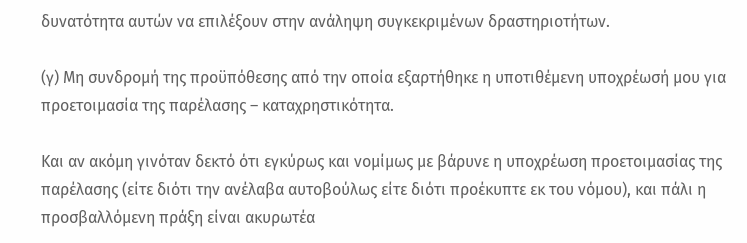δυνατότητα αυτών να επιλέξουν στην ανάληψη συγκεκριμένων δραστηριοτήτων.

(γ) Μη συνδρομή της προϋπόθεσης από την οποία εξαρτήθηκε η υποτιθέμενη υποχρέωσή μου για προετοιμασία της παρέλασης – καταχρηστικότητα.

Και αν ακόμη γινόταν δεκτό ότι εγκύρως και νομίμως με βάρυνε η υποχρέωση προετοιμασίας της παρέλασης (είτε διότι την ανέλαβα αυτοβούλως είτε διότι προέκυπτε εκ του νόμου), και πάλι η προσβαλλόμενη πράξη είναι ακυρωτέα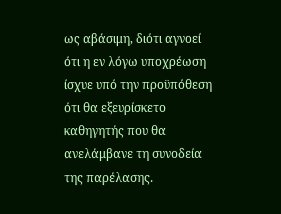ως αβάσιμη, διότι αγνοεί ότι η εν λόγω υποχρέωση ίσχυε υπό την προϋπόθεση ότι θα εξευρίσκετο καθηγητής που θα ανελάμβανε τη συνοδεία της παρέλασης.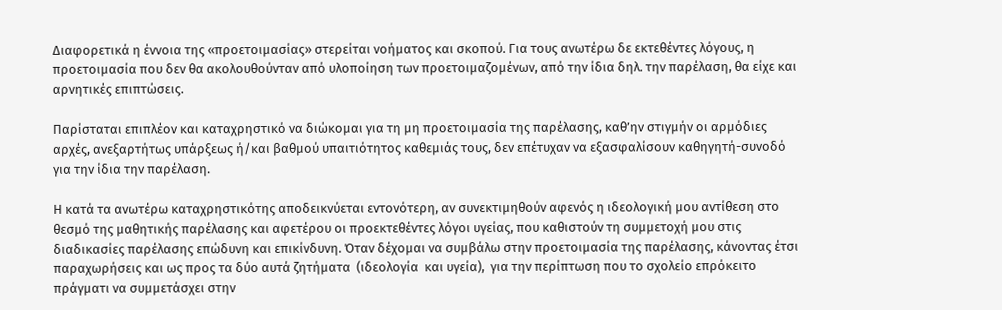Διαφορετικά η έννοια της «προετοιμασίας» στερείται νοήματος και σκοπού. Για τους ανωτέρω δε εκτεθέντες λόγους, η προετοιμασία που δεν θα ακολουθούνταν από υλοποίηση των προετοιμαζομένων, από την ίδια δηλ. την παρέλαση, θα είχε και αρνητικές επιπτώσεις.

Παρίσταται επιπλέον και καταχρηστικό να διώκομαι για τη μη προετοιμασία της παρέλασης, καθ’ην στιγμήν οι αρμόδιες αρχές, ανεξαρτήτως υπάρξεως ή/και βαθμού υπαιτιότητος καθεμιάς τους, δεν επέτυχαν να εξασφαλίσουν καθηγητή-συνοδό για την ίδια την παρέλαση.

Η κατά τα ανωτέρω καταχρηστικότης αποδεικνύεται εντονότερη, αν συνεκτιμηθούν αφενός η ιδεολογική μου αντίθεση στο θεσμό της μαθητικής παρέλασης και αφετέρου οι προεκτεθέντες λόγοι υγείας, που καθιστούν τη συμμετοχή μου στις διαδικασίες παρέλασης επώδυνη και επικίνδυνη. Όταν δέχομαι να συμβάλω στην προετοιμασία της παρέλασης, κάνοντας έτσι παραχωρήσεις και ως προς τα δύο αυτά ζητήματα  (ιδεολογία  και υγεία),  για την περίπτωση που το σχολείο επρόκειτο πράγματι να συμμετάσχει στην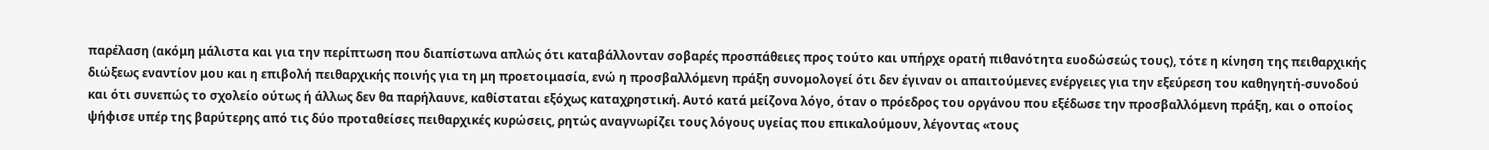παρέλαση (ακόμη μάλιστα και για την περίπτωση που διαπίστωνα απλώς ότι καταβάλλονταν σοβαρές προσπάθειες προς τούτο και υπήρχε ορατή πιθανότητα ευοδώσεώς τους), τότε η κίνηση της πειθαρχικής διώξεως εναντίον μου και η επιβολή πειθαρχικής ποινής για τη μη προετοιμασία, ενώ η προσβαλλόμενη πράξη συνομολογεί ότι δεν έγιναν οι απαιτούμενες ενέργειες για την εξεύρεση του καθηγητή-συνοδού και ότι συνεπώς το σχολείο ούτως ή άλλως δεν θα παρήλαυνε, καθίσταται εξόχως καταχρηστική. Αυτό κατά μείζονα λόγο, όταν ο πρόεδρος του οργάνου που εξέδωσε την προσβαλλόμενη πράξη, και ο οποίος ψήφισε υπέρ της βαρύτερης από τις δύο προταθείσες πειθαρχικές κυρώσεις, ρητώς αναγνωρίζει τους λόγους υγείας που επικαλούμουν, λέγοντας «τους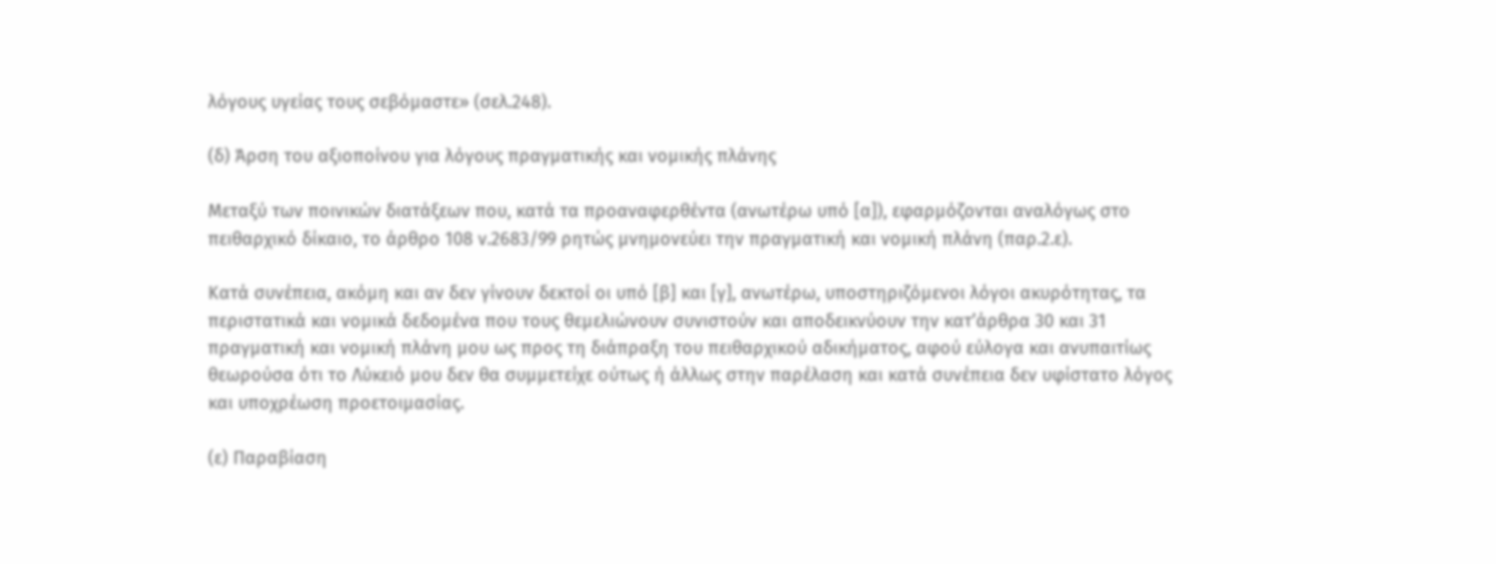λόγους υγείας τους σεβόμαστε» (σελ.248).

(δ) Άρση του αξιοποίνου για λόγους πραγματικής και νομικής πλάνης

Μεταξύ των ποινικών διατάξεων που, κατά τα προαναφερθέντα (ανωτέρω υπό [α]), εφαρμόζονται αναλόγως στο πειθαρχικό δίκαιο, το άρθρο 108 ν.2683/99 ρητώς μνημονεύει την πραγματική και νομική πλάνη (παρ.2.ε).

Κατά συνέπεια, ακόμη και αν δεν γίνουν δεκτοί οι υπό [β] και [γ], ανωτέρω, υποστηριζόμενοι λόγοι ακυρότητας, τα περιστατικά και νομικά δεδομένα που τους θεμελιώνουν συνιστούν και αποδεικνύουν την κατ’άρθρα 30 και 31 πραγματική και νομική πλάνη μου ως προς τη διάπραξη του πειθαρχικού αδικήματος, αφού εύλογα και ανυπαιτίως θεωρούσα ότι το Λύκειό μου δεν θα συμμετείχε ούτως ή άλλως στην παρέλαση και κατά συνέπεια δεν υφίστατο λόγος και υποχρέωση προετοιμασίας.

(ε) Παραβίαση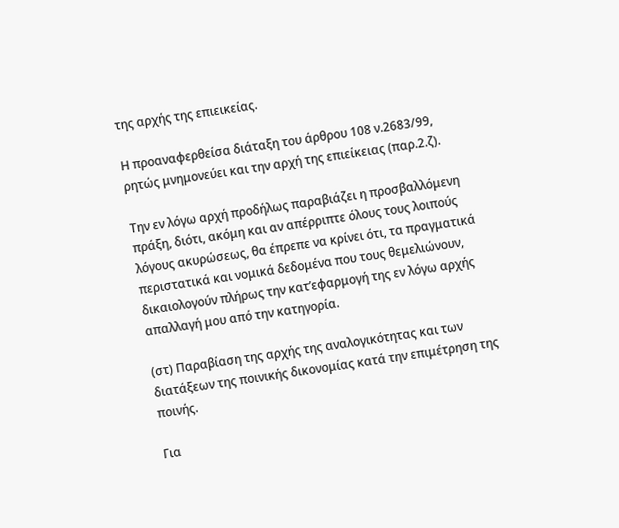της αρχής της επιεικείας.

Η προαναφερθείσα διάταξη του άρθρου 108 ν.2683/99, ρητώς μνημονεύει και την αρχή της επιείκειας (παρ.2.ζ).

Την εν λόγω αρχή προδήλως παραβιάζει η προσβαλλόμενη πράξη, διότι, ακόμη και αν απέρριπτε όλους τους λοιπούς λόγους ακυρώσεως, θα έπρεπε να κρίνει ότι, τα πραγματικά περιστατικά και νομικά δεδομένα που τους θεμελιώνουν, δικαιολογούν πλήρως την κατ’εφαρμογή της εν λόγω αρχής απαλλαγή μου από την κατηγορία.

(στ) Παραβίαση της αρχής της αναλογικότητας και των διατάξεων της ποινικής δικονομίας κατά την επιμέτρηση της ποινής.

Για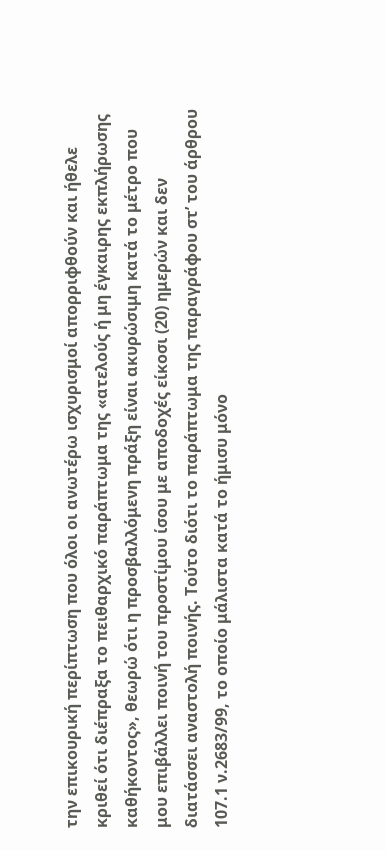την επικουρική περίπτωση που όλοι οι ανωτέρω ισχυρισμοί απορριφθούν και ήθελε κριθεί ότι διέπραξα το πειθαρχικό παράπτωμα της «ατελούς ή μη έγκαιρης εκπλήρωσης καθήκοντος», θεωρώ ότι η προσβαλλόμενη πράξη είναι ακυρώσιμη κατά το μέτρο που μου επιβάλλει ποινή του προστίμου ίσου με αποδοχές είκοσι (20) ημερών και δεν διατάσσει αναστολή ποινής. Τούτο διότι το παράπτωμα της παραγράφου στ’ του άρθρου 107.1 ν.2683/99, το οποίο μάλιστα κατά το ήμισυ μόνο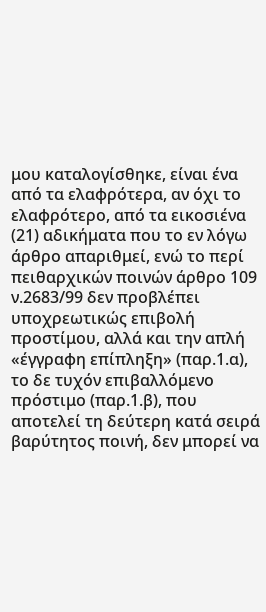μου καταλογίσθηκε, είναι ένα από τα ελαφρότερα, αν όχι το ελαφρότερο, από τα εικοσιένα (21) αδικήματα που το εν λόγω άρθρο απαριθμεί, ενώ το περί πειθαρχικών ποινών άρθρο 109 ν.2683/99 δεν προβλέπει υποχρεωτικώς επιβολή προστίμου, αλλά και την απλή «έγγραφη επίπληξη» (παρ.1.α), το δε τυχόν επιβαλλόμενο πρόστιμο (παρ.1.β), που αποτελεί τη δεύτερη κατά σειρά βαρύτητος ποινή, δεν μπορεί να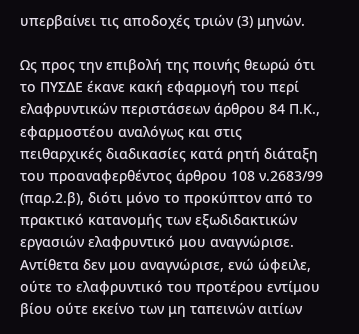υπερβαίνει τις αποδοχές τριών (3) μηνών.

Ως προς την επιβολή της ποινής θεωρώ ότι το ΠΥΣΔΕ έκανε κακή εφαρμογή του περί ελαφρυντικών περιστάσεων άρθρου 84 Π.Κ., εφαρμοστέου αναλόγως και στις πειθαρχικές διαδικασίες κατά ρητή διάταξη του προαναφερθέντος άρθρου 108 ν.2683/99 (παρ.2.β), διότι μόνο το προκύπτον από το πρακτικό κατανομής των εξωδιδακτικών εργασιών ελαφρυντικό μου αναγνώρισε. Αντίθετα δεν μου αναγνώρισε, ενώ ώφειλε, ούτε το ελαφρυντικό του προτέρου εντίμου βίου ούτε εκείνο των μη ταπεινών αιτίων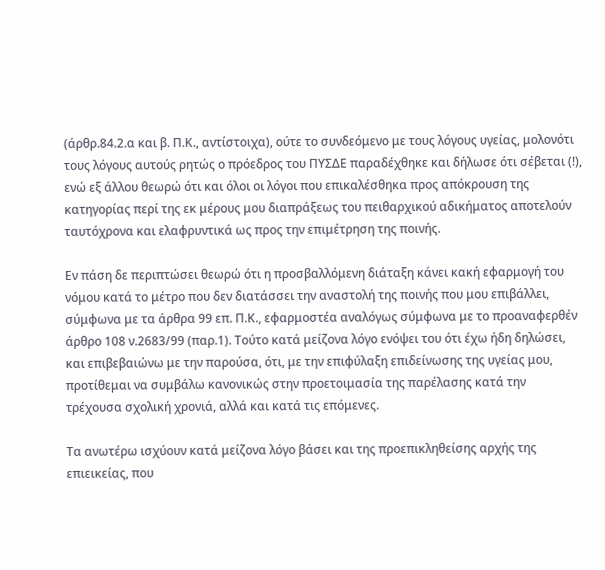(άρθρ.84.2.α και β. Π.Κ., αντίστοιχα), ούτε το συνδεόμενο με τους λόγους υγείας, μολονότι  τους λόγους αυτούς ρητώς ο πρόεδρος του ΠΥΣΔΕ παραδέχθηκε και δήλωσε ότι σέβεται (!), ενώ εξ άλλου θεωρώ ότι και όλοι οι λόγοι που επικαλέσθηκα προς απόκρουση της κατηγορίας περί της εκ μέρους μου διαπράξεως του πειθαρχικού αδικήματος αποτελούν ταυτόχρονα και ελαφρυντικά ως προς την επιμέτρηση της ποινής.

Εν πάση δε περιπτώσει θεωρώ ότι η προσβαλλόμενη διάταξη κάνει κακή εφαρμογή του νόμου κατά το μέτρο που δεν διατάσσει την αναστολή της ποινής που μου επιβάλλει, σύμφωνα με τα άρθρα 99 επ. Π.Κ., εφαρμοστέα αναλόγως σύμφωνα με το προαναφερθέν άρθρο 108 ν.2683/99 (παρ.1). Τούτο κατά μείζονα λόγο ενόψει του ότι έχω ήδη δηλώσει, και επιβεβαιώνω με την παρούσα, ότι, με την επιφύλαξη επιδείνωσης της υγείας μου, προτίθεμαι να συμβάλω κανονικώς στην προετοιμασία της παρέλασης κατά την τρέχουσα σχολική χρονιά, αλλά και κατά τις επόμενες.

Τα ανωτέρω ισχύουν κατά μείζονα λόγο βάσει και της προεπικληθείσης αρχής της επιεικείας, που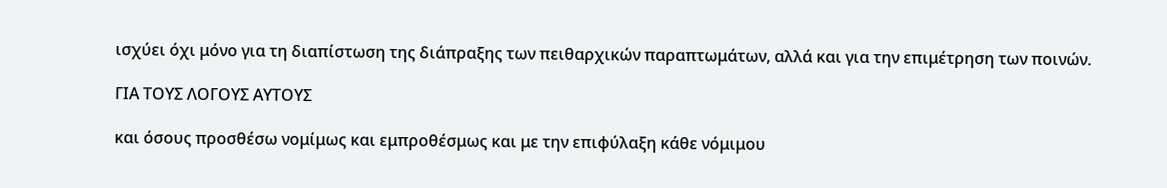ισχύει όχι μόνο για τη διαπίστωση της διάπραξης των πειθαρχικών παραπτωμάτων, αλλά και για την επιμέτρηση των ποινών.

ΓΙΑ ΤΟΥΣ ΛΟΓΟΥΣ ΑΥΤΟΥΣ

και όσους προσθέσω νομίμως και εμπροθέσμως και με την επιφύλαξη κάθε νόμιμου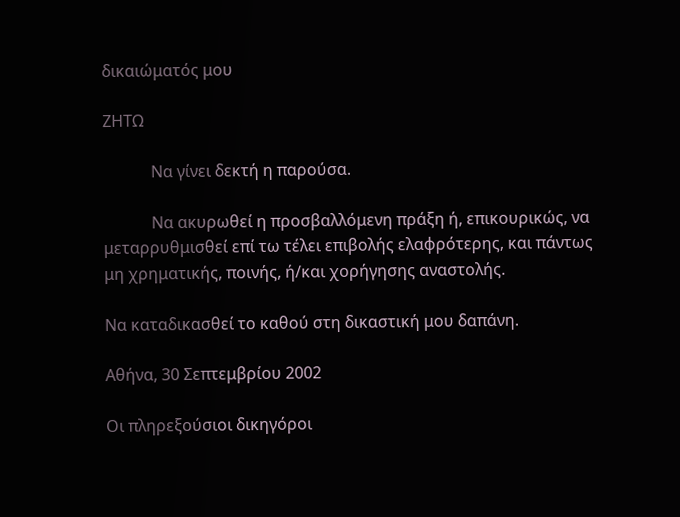δικαιώματός μου

ΖΗΤΩ

            Να γίνει δεκτή η παρούσα.

            Να ακυρωθεί η προσβαλλόμενη πράξη ή, επικουρικώς, να μεταρρυθμισθεί επί τω τέλει επιβολής ελαφρότερης, και πάντως μη χρηματικής, ποινής, ή/και χορήγησης αναστολής.

Να καταδικασθεί το καθού στη δικαστική μου δαπάνη.

Αθήνα, 30 Σεπτεμβρίου 2002

Οι πληρεξούσιοι δικηγόροι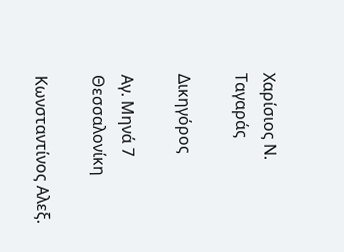Χαρίσιος Ν. Ταγαράς

Δικηγόρος

Αγ. Μηνά 7 Θεσσαλονίκη

Κωνσταντίνος Αλεξ.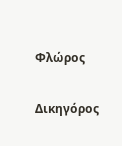Φλώρος

Δικηγόρος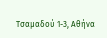Τσαμαδού 1-3, Αθήνα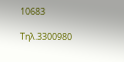10683

Τηλ.3300980